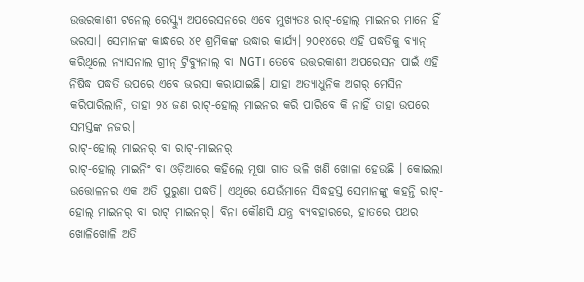ଉତ୍ତରକାଶୀ ଟନେଲ୍ ରେସ୍କ୍ୟୁ ଅପରେସନରେ ଏବେ ମୁଖ୍ୟତଃ ରାଟ୍-ହୋଲ୍ ମାଇନର ମାନେ ହିଁ ଭରସା। ସେମାନଙ୍କ କାନ୍ଧରେ ୪୧ ଶ୍ରମିକଙ୍କ ଉଦ୍ଧାର କାର୍ଯ୍ୟ। ୨୦୧୪ରେ ଏହି ପଦ୍ଧତିକୁ ବ୍ୟାନ୍ କରିଥିଲେ ନ୍ୟାସନାଲ ଗ୍ରୀନ୍ ଟ୍ରିବ୍ୟୁନାଲ୍ ବା NGT। ତେବେ ଉତ୍ତରକାଶୀ ଅପରେସନ ପାଇଁ ଏହି ନିଷିଦ୍ଧ ପଦ୍ଧତି ଉପରେ ଏବେ ଭରସା କରାଯାଇଛି। ଯାହା ଅତ୍ୟାଧୁନିକ ଅଗର୍ ମେସିନ କରିପାରିଲାନି, ତାହା ୨୪ ଜଣ ରାଟ୍-ହୋଲ୍ ମାଇନର କରି ପାରିବେ କି ନାହିଁ ତାହା ଉପରେ ସମସ୍ତଙ୍କ ନଜର।
ରାଟ୍-ହୋଲ୍ ମାଇନର୍ ବା ରାଟ୍-ମାଇନର୍
ରାଟ୍-ହୋଲ୍ ମାଇନିଂ ବା ଓଡ଼ିଆରେ କହିଲେ ମୂଷା ଗାତ ଭଳି ଖଣି ଖୋଳା ହେଉଛି । କୋଇଲା ଉତ୍ତୋଳନର ଏକ ଅତି ପୁରୁଣା ପଦ୍ଧତି। ଏଥିରେ ଯେଉଁମାନେ ସିଦ୍ଧହସ୍ତ ସେମାନଙ୍କୁ କହନ୍ତି ରାଟ୍-ହୋଲ୍ ମାଇନର୍ ବା ରାଟ୍ ମାଇନର୍। ବିନା କୌଣସି ଯନ୍ତ୍ର ବ୍ୟବହାରରେ, ହାତରେ ପଥର ଖୋଳିଖୋଳି ଅତି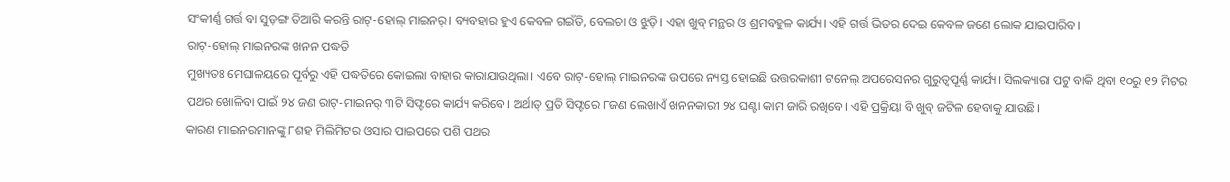ସଂକୀର୍ଣ୍ଣ ଗର୍ତ୍ତ ବା ସୁଡ଼ଙ୍ଗ ତିଆରି କରନ୍ତି ରାଟ୍-ହୋଲ୍ ମାଇନର୍। ବ୍ୟବହାର ହୁଏ କେବଳ ଗଇଁତି, ବେଲଚା ଓ ଝୁଡ଼ି। ଏହା ଖୁବ୍ ମନ୍ଥର ଓ ଶ୍ରମବହୁଳ କାର୍ଯ୍ୟ। ଏହି ଗର୍ତ୍ତ ଭିତର ଦେଇ କେବଳ ଜଣେ ଲୋକ ଯାଇପାରିବ।
ରାଟ୍-ହୋଲ୍ ମାଇନରଙ୍କ ଖନନ ପଦ୍ଧତି
ମୁଖ୍ୟତଃ ମେଘାଳୟରେ ପୂର୍ବରୁ ଏହି ପଦ୍ଧତିରେ କୋଇଲା ବାହାର କାରାଯାଉଥିଲା। ଏବେ ରାଟ୍-ହୋଲ୍ ମାଇନରଙ୍କ ଉପରେ ନ୍ୟସ୍ତ ହୋଇଛି ଉତ୍ତରକାଶୀ ଟନେଲ୍ ଅପରେସନର ଗୁରୁତ୍ୱପୂର୍ଣ୍ଣ କାର୍ଯ୍ୟ। ସିଲକ୍ୟାରା ପଟୁ ବାକି ଥିବା ୧୦ରୁ ୧୨ ମିଟର ପଥର ଖୋଳିବା ପାଇଁ ୨୪ ଜଣ ରାଟ୍-ମାଇନର୍ ୩ଟି ସିଫ୍ଟରେ କାର୍ଯ୍ୟ କରିବେ। ଅର୍ଥାତ୍ ପ୍ରତି ସିଫ୍ଟରେ ୮ଜଣ ଲେଖାଏଁ ଖନନକାରୀ ୨୪ ଘଣ୍ଟା କାମ ଜାରି ରଖିବେ। ଏହି ପ୍ରକ୍ରିୟା ବି ଖୁବ୍ ଜଟିଳ ହେବାକୁ ଯାଉଛି।
କାରଣ ମାଇନରମାନଙ୍କୁ ୮ଶହ ମିଲିମିଟର ଓସାର ପାଇପରେ ପଶି ପଥର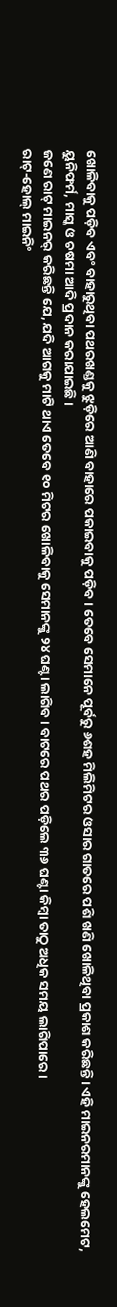ଖୋଳିବାକୁ ପଡ଼ିବ ଏବଂ ବାହାରୁଥିବା ପଥରଖଣ୍ଡକୁ ଝୁଡ଼ିରେ ଆଣି ବାହାରେ ପକାଇବାକୁ ପଡ଼ିବ। ତେବେ ସେମାନେ ପୂର୍ବରୁ ୬ଶହ ମିଲିମିଟର ଓସାର ଗାତରେ ପଶି ଖଣି ଖୋଳିଥିବା ପ୍ରକାଶ କରିଛନ୍ତି। ଏହି ମାଇନରମାନଙ୍କୁ ହେଲମେଟ, ୟୁନିଫର୍ମ, ମାସ୍କ ଓ ଚଷମା ଆଦି ପ୍ରଦାନ କରାଯାଇଛି।
ଜଣେ ରାଟ୍ ମାଇନର୍ କରିଛନ୍ତି ଯେ, ଯଦି ଆଗକୁ ମାଟି ଥାଏ ତେବେ ୧୦ ମିଟର ଖୋଳିବାକୁ ସେମାନଙ୍କୁ ୨୪ ଘଣ୍ଟା ଲାଗିବ। ବାଟରେ ପଥର ପଡ଼ିଲେ ୩୬ ଘଣ୍ଟା କିମ୍ବା ତାଠୁ ଅଧିକ ସମୟ ଲାଗିପାରେ।
ରାଟ୍-ହୋଲ୍ ମାଇନିଂ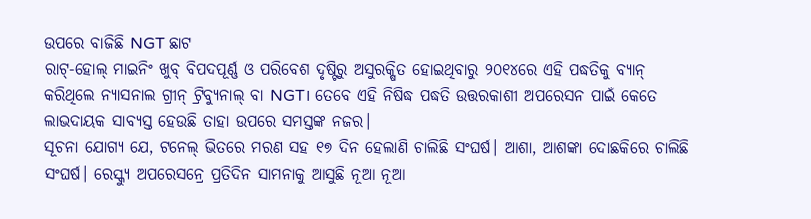ଉପରେ ବାଜିଛି NGT ଛାଟ
ରାଟ୍-ହୋଲ୍ ମାଇନିଂ ଖୁବ୍ ବିପଦପୂର୍ଣ୍ଣ ଓ ପରିବେଶ ଦୃଷ୍ଟିରୁ ଅସୁରକ୍ଷିତ ହୋଇଥିବାରୁ ୨୦୧୪ରେ ଏହି ପଦ୍ଧତିକୁ ବ୍ୟାନ୍ କରିଥିଲେ ନ୍ୟାସନାଲ ଗ୍ରୀନ୍ ଟ୍ରିବ୍ୟୁନାଲ୍ ବା NGT। ତେବେ ଏହି ନିଷିଦ୍ଧ ପଦ୍ଧତି ଉତ୍ତରକାଶୀ ଅପରେସନ ପାଇଁ କେତେ ଲାଭଦାୟକ ସାବ୍ୟସ୍ତ ହେଉଛି ତାହା ଉପରେ ସମସ୍ତଙ୍କ ନଜର।
ସୂଚନା ଯୋଗ୍ୟ ଯେ, ଟନେଲ୍ ଭିତରେ ମରଣ ସହ ୧୭ ଦିନ ହେଲାଣି ଚାଲିଛି ସଂଘର୍ଷ। ଆଶା, ଆଶଙ୍କା ଦୋଛକିରେ ଚାଲିଛି ସଂଘର୍ଷ। ରେସ୍କ୍ୟୁ ଅପରେସନ୍ରେ ପ୍ରତିଦିନ ସାମନାକୁ ଆସୁଛି ନୂଆ ନୂଆ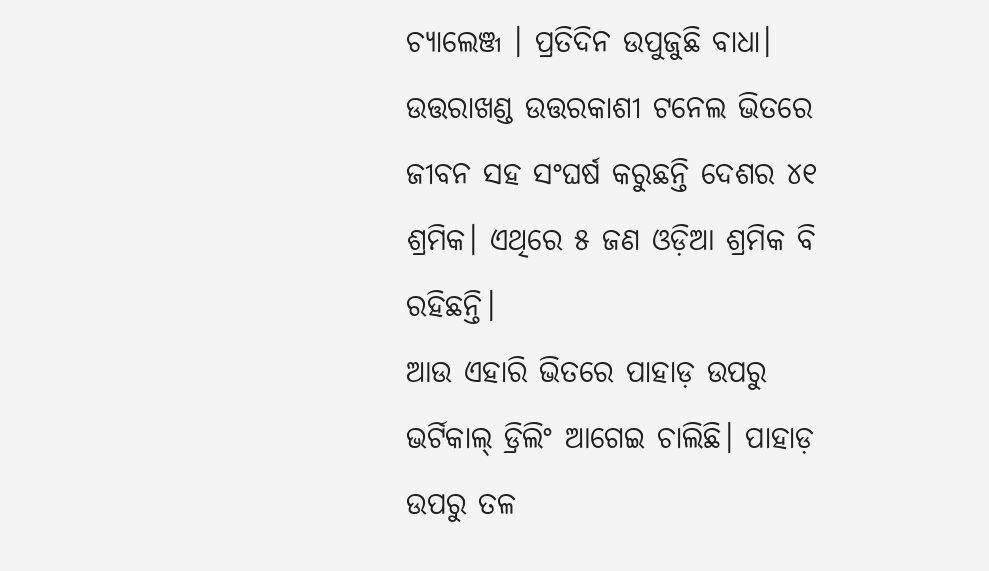ଚ୍ୟାଲେଞ୍ଜ । ପ୍ରତିଦିନ ଉପୁଜୁଛି ବାଧା। ଉତ୍ତରାଖଣ୍ଡ ଉତ୍ତରକାଶୀ ଟନେଲ ଭିତରେ ଜୀବନ ସହ ସଂଘର୍ଷ କରୁଛନ୍ତି ଦେଶର ୪୧ ଶ୍ରମିକ। ଏଥିରେ ୫ ଜଣ ଓଡ଼ିଆ ଶ୍ରମିକ ବି ରହିଛନ୍ତି।
ଆଉ ଏହାରି ଭିତରେ ପାହାଡ଼ ଉପରୁ ଭର୍ଟିକାଲ୍ ଡ୍ରିଲିଂ ଆଗେଇ ଚାଲିଛି। ପାହାଡ଼ ଉପରୁ ତଳ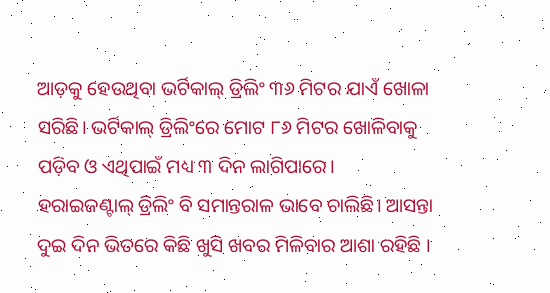ଆଡ଼କୁ ହେଉଥିବା ଭର୍ଟିକାଲ୍ ଡ୍ରିଲିଂ ୩୬ ମିଟର ଯାଏଁ ଖୋଳା ସରିଛି। ଭର୍ଟିକାଲ୍ ଡ୍ରିଲିଂରେ ମୋଟ ୮୬ ମିଟର ଖୋଳିବାକୁ ପଡ଼ିବ ଓ ଏଥିପାଇଁ ମଧ୍ୟ ୩ ଦିନ ଲାଗିପାରେ।
ହରାଇଜଣ୍ଟାଲ୍ ଡ୍ରିଲିଂ ବି ସମାନ୍ତରାଳ ଭାବେ ଚାଲିଛି। ଆସନ୍ତା ଦୁଇ ଦିନ ଭିତରେ କିଛି ଖୁସି ଖବର ମିଳିବାର ଆଶା ରହିଛି ।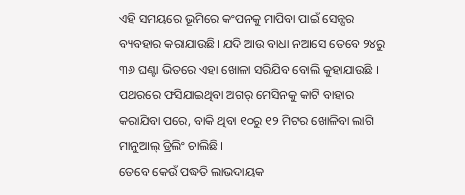ଏହି ସମୟରେ ଭୂମିରେ କଂପନକୁ ମାପିବା ପାଇଁ ସେନ୍ସର ବ୍ୟବହାର କରାଯାଉଛି। ଯଦି ଆଉ ବାଧା ନଆସେ ତେବେ ୨୪ରୁ ୩୬ ଘଣ୍ଟା ଭିତରେ ଏହା ଖୋଳା ସରିଯିବ ବୋଲି କୁହାଯାଉଛି । ପଥରରେ ଫସିଯାଇଥିବା ଅଗର୍ ମେସିନକୁ କାଟି ବାହାର କରାଯିବା ପରେ, ବାକି ଥିବା ୧୦ରୁ ୧୨ ମିଟର ଖୋଳିବା ଲାଗି ମାନୁଆଲ୍ ଡ୍ରିଲିଂ ଚାଲିଛି।
ତେବେ କେଉଁ ପଦ୍ଧତି ଲାଭଦାୟକ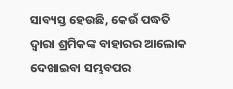ସାବ୍ୟସ୍ତ ହେଉଛି, କେଉଁ ପଦ୍ଧତି ଦ୍ୱାରା ଶ୍ରମିକଙ୍କ ବାହାରର ଆଲୋକ ଦେଖାଇବା ସମ୍ଭବପର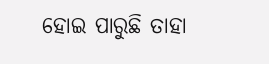ହୋଇ ପାରୁଛି ତାହା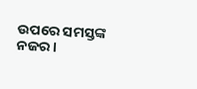ଉପରେ ସମସ୍ତଙ୍କ ନଜର।